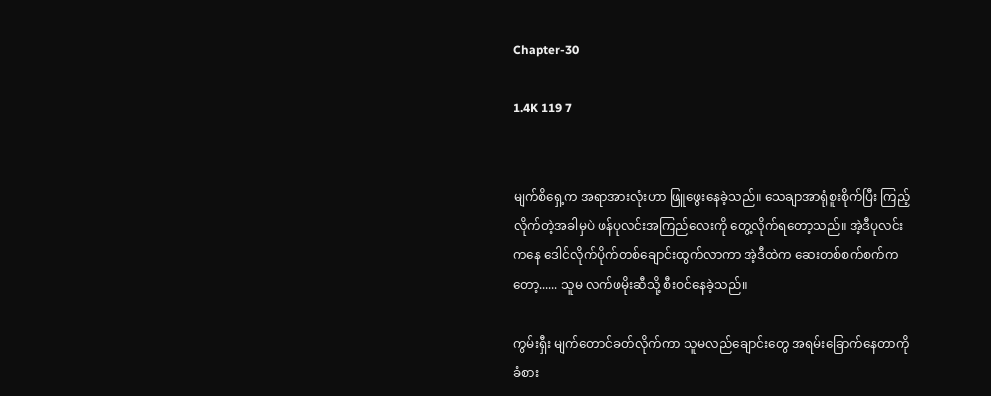Chapter-30

1.4K 119 7


မျက်စိရှေ့က အရာအားလုံးဟာ ဖြူဖွေးနေခဲ့သည်။ သေချာအာရုံစူးစိုက်ပြီး ကြည့်လိုက်တဲ့အခါမှပဲ ဖန်ပုလင်းအကြည်လေးကို တွေ့လိုက်ရတော့သည်။ အဲ့ဒီပုလင်းကနေ ဒေါင်လိုက်ပိုက်တစ်ချောင်းထွက်လာကာ အဲ့ဒီထဲက ဆေးတစ်စက်စက်ကတော့...... သူမ လက်ဖမိုးဆီသို့ စီးဝင်နေခဲ့သည်။

ကွမ်းရှီး မျက်တောင်ခတ်လိုက်ကာ သူမလည်ချောင်းတွေ အရမ်းခြောက်နေတာကို ခံစား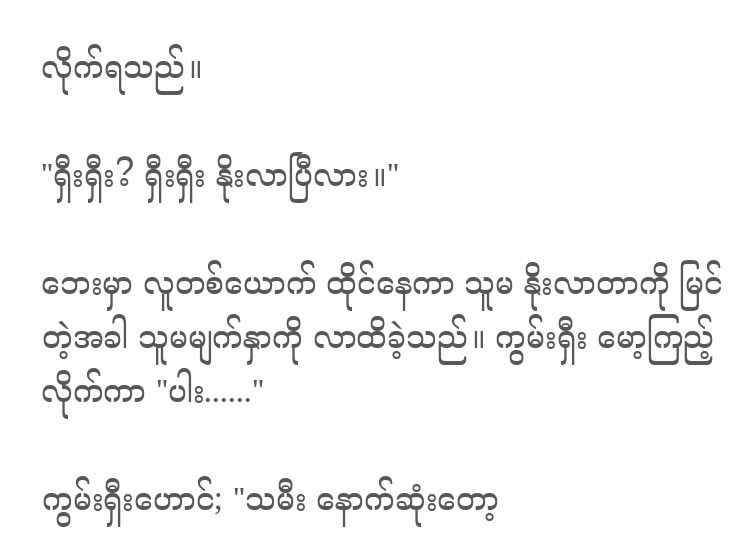လိုက်ရသည်။

"ရှီးရှီး? ရှီးရှီး နိုးလာပြီလား။"

ဘေးမှာ လူတစ်ယောက် ထိုင်နေကာ သူမ နိုးလာတာကို မြင်တဲ့အခါ သူမမျက်နှာကို လာထိခဲ့သည်။ ကွမ်းရှီး မော့ကြည့်လိုက်ကာ "ပါး......"

ကွမ်းရှီးဟောင်; "သမီး နောက်ဆုံးတော့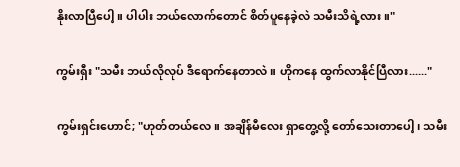နိုးလာပြီပေါ့။ ပါပါး ဘယ်လောက်တောင် စိတ်ပူနေခဲ့လဲ သမီးသိရဲ့လား။"

ကွမ်းရှီး "သမီး ဘယ်လိုလုပ် ဒီရောက်နေတာလဲ။ ဟိုကနေ ထွက်လာနိုင်ပြီလား......"

ကွမ်းရှင်းဟောင်; "ဟုတ်တယ်လေ။ အချိန်မီလေး ရှာတွေ့လို့ တော်သေးတာပေါ့၊ သမီး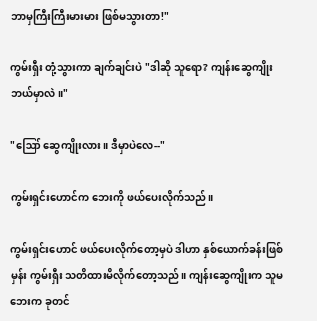ဘာမှကြီးကြီးမားမား ဖြစ်မသွားတာ!"

ကွမ်းရှီး တုံ့သွားကာ ချက်ချင်းပဲ "ဒါဆို သူရော? ကျန်းဆွေကျိုး ဘယ်မှာလဲ။"

"ဪ ဆွေကျိုးလား။ ဒီမှာပဲလေ--"

ကွမ်းရှင်းဟောင်က ဘေးကို ဖယ်ပေးလိုက်သည်။

ကွမ်းရှင်းဟောင် ဖယ်ပေးလိုက်တော့မှပဲ ဒါဟာ နှစ်ယောက်ခန်းဖြစ်မှန်း ကွမ်းရှီး သတိထားမိလိုက်တော့သည်။ ကျန်းဆွေကျိုးက သူမဘေးက ခုတင်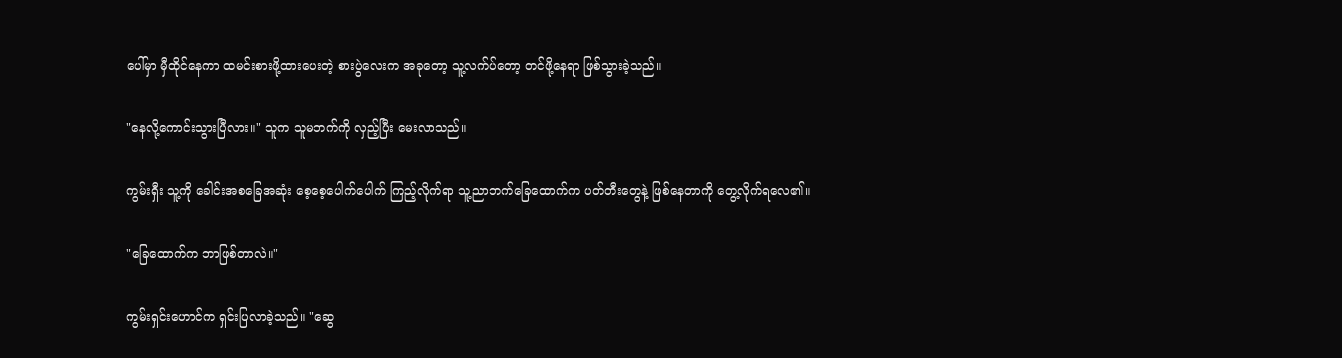ပေါ်မှာ မှီထိုင်နေကာ ထမင်းစားဖို့ထားပေးတဲ့ စားပွဲလေးက အခုတော့ သူ့လက်ပ်တော့ တင်ဖို့နေရာ ဖြစ်သွားခဲ့သည်။

"နေလို့ကောင်းသွားပြီလား။" သူက သူမဘက်ကို လှည့်ပြီး မေးလာသည်။

ကွမ်းရှီး သူ့ကို ခေါင်းအစခြေအဆုံး စေ့စေ့ပေါက်ပေါက် ကြည့်လိုက်ရာ သူ့ညာဘက်ခြေထောက်က ပတ်တီးတွေနဲ့ ဖြစ်နေတာကို တွေ့လိုက်ရလေ၏။

"ခြေထောက်က ဘာဖြစ်တာလဲ။"

ကွမ်းရှင်းဟောင်က ရှင်းပြလာခဲ့သည်။ "ဆွေ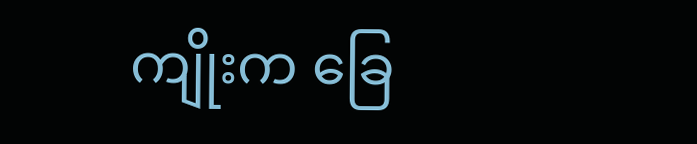ကျိုးက ခြေ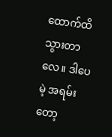ထောက်ထိသွားတာလေ။ ဒါပေမဲ့ အရမ်းတော့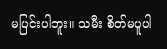မပြင်းပါဘူး။ သမီး စိတ်မပူပါ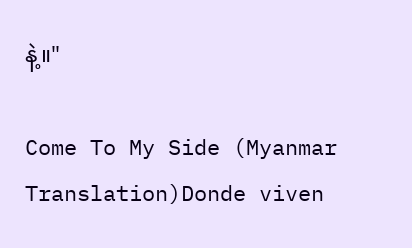နဲ့။"

Come To My Side (Myanmar Translation)Donde viven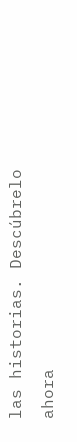las historias. Descúbrelo ahora